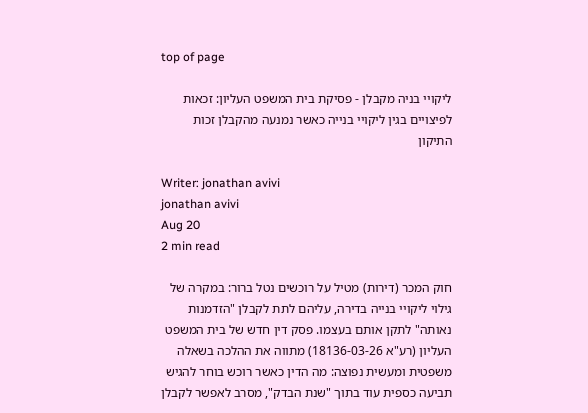top of page

ליקויי בניה מקבלן - פסיקת בית המשפט העליון: זכאות לפיצויים בגין ליקויי בנייה כאשר נמנעה מהקבלן זכות התיקון

Writer: jonathan avivi
jonathan avivi
Aug 20
2 min read

חוק המכר (דירות) מטיל על רוכשים נטל ברור: במקרה של גילוי ליקויי בנייה בדירה, עליהם לתת לקבלן "הזדמנות נאותה" לתקן אותם בעצמו. פסק דין חדש של בית המשפט העליון (רע"א 18136-03-26) מתווה את ההלכה בשאלה משפטית ומעשית נפוצה: מה הדין כאשר רוכש בוחר להגיש תביעה כספית עוד בתוך "שנת הבדק", מסרב לאפשר לקבלן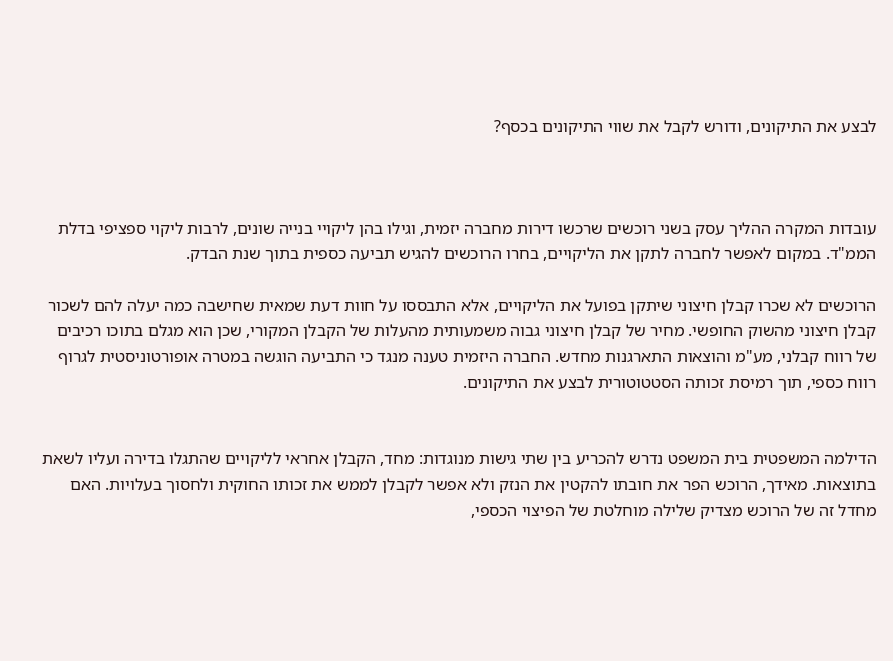לבצע את התיקונים, ודורש לקבל את שווי התיקונים בכסף?



עובדות המקרה ההליך עסק בשני רוכשים שרכשו דירות מחברה יזמית, וגילו בהן ליקויי בנייה שונים, לרבות ליקוי ספציפי בדלת הממ"ד. במקום לאפשר לחברה לתקן את הליקויים, בחרו הרוכשים להגיש תביעה כספית בתוך שנת הבדק.

הרוכשים לא שכרו קבלן חיצוני שיתקן בפועל את הליקויים, אלא התבססו על חוות דעת שמאית שחישבה כמה יעלה להם לשכור קבלן חיצוני מהשוק החופשי. מחיר של קבלן חיצוני גבוה משמעותית מהעלות של הקבלן המקורי, שכן הוא מגלם בתוכו רכיבים של רווח קבלני, מע"מ והוצאות התארגנות מחדש. החברה היזמית טענה מנגד כי התביעה הוגשה במטרה אופורטוניסטית לגרוף רווח כספי, תוך רמיסת זכותה הסטטוטורית לבצע את התיקונים.


הדילמה המשפטית בית המשפט נדרש להכריע בין שתי גישות מנוגדות: מחד, הקבלן אחראי לליקויים שהתגלו בדירה ועליו לשאת בתוצאות. מאידך, הרוכש הפר את חובתו להקטין את הנזק ולא אפשר לקבלן לממש את זכותו החוקית ולחסוך בעלויות. האם מחדל זה של הרוכש מצדיק שלילה מוחלטת של הפיצוי הכספי,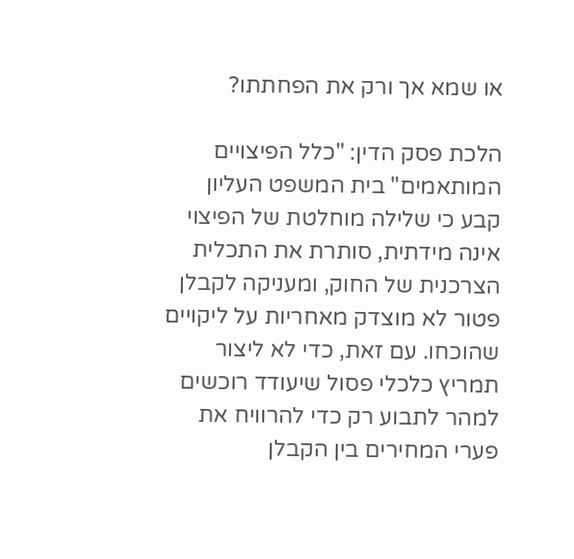או שמא אך ורק את הפחתתו?

הלכת פסק הדין: "כלל הפיצויים המותאמים" בית המשפט העליון קבע כי שלילה מוחלטת של הפיצוי אינה מידתית, סותרת את התכלית הצרכנית של החוק, ומעניקה לקבלן פטור לא מוצדק מאחריות על ליקויים שהוכחו. עם זאת, כדי לא ליצור תמריץ כלכלי פסול שיעודד רוכשים למהר לתבוע רק כדי להרוויח את פערי המחירים בין הקבלן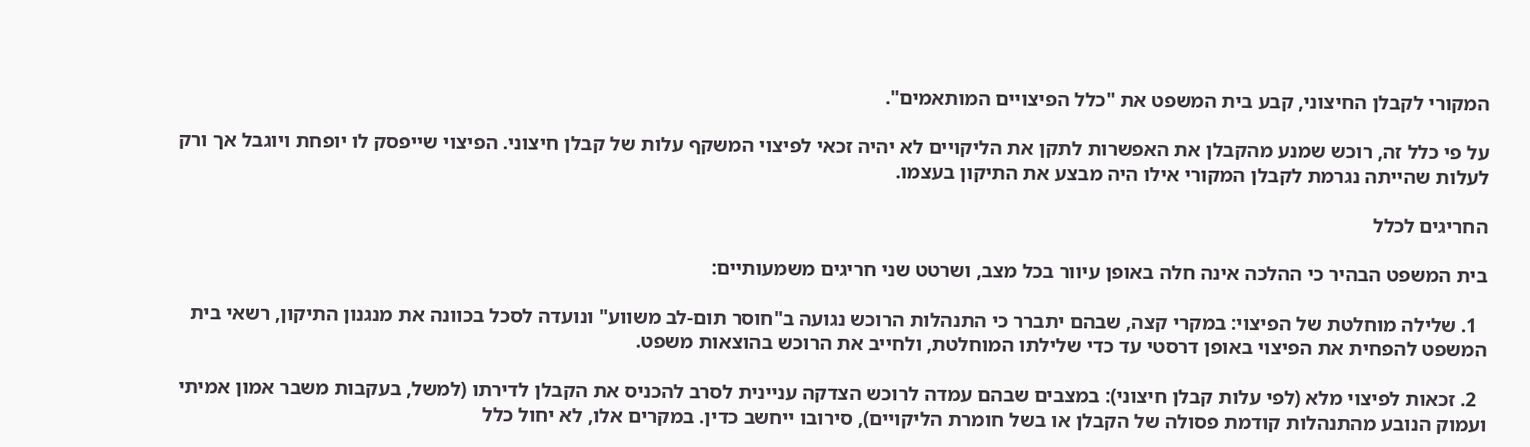המקורי לקבלן החיצוני, קבע בית המשפט את "כלל הפיצויים המותאמים".

על פי כלל זה, רוכש שמנע מהקבלן את האפשרות לתקן את הליקויים לא יהיה זכאי לפיצוי המשקף עלות של קבלן חיצוני. הפיצוי שייפסק לו יופחת ויוגבל אך ורק לעלות שהייתה נגרמת לקבלן המקורי אילו היה מבצע את התיקון בעצמו.

החריגים לכלל

בית המשפט הבהיר כי ההלכה אינה חלה באופן עיוור בכל מצב, ושרטט שני חריגים משמעותיים:

  1. שלילה מוחלטת של הפיצוי: במקרי קצה, שבהם יתברר כי התנהלות הרוכש נגועה ב"חוסר תום-לב משווע" ונועדה לסכל בכוונה את מנגנון התיקון, רשאי בית המשפט להפחית את הפיצוי באופן דרסטי עד כדי שלילתו המוחלטת, ולחייב את הרוכש בהוצאות משפט.

  2. זכאות לפיצוי מלא (לפי עלות קבלן חיצוני): במצבים שבהם עמדה לרוכש הצדקה עניינית לסרב להכניס את הקבלן לדירתו (למשל, בעקבות משבר אמון אמיתי ועמוק הנובע מהתנהלות קודמת פסולה של הקבלן או בשל חומרת הליקויים), סירובו ייחשב כדין. במקרים אלו, לא יחול כלל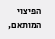הפיצוי המותאם,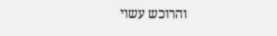והרוכש עשוי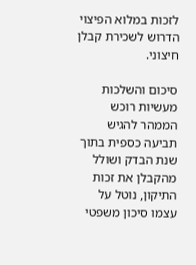לזכות במלוא הפיצוי הדרוש לשכירת קבלן חיצוני.

סיכום והשלכות מעשיות רוכש הממהר להגיש תביעה כספית בתוך שנת הבדק ושולל מהקבלן את זכות התיקון, נוטל על עצמו סיכון משפטי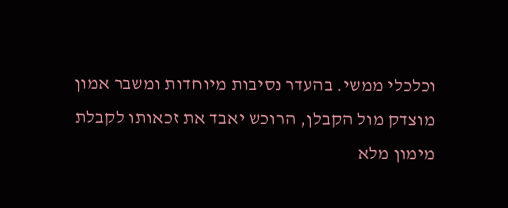וכלכלי ממשי. בהעדר נסיבות מיוחדות ומשבר אמון מוצדק מול הקבלן, הרוכש יאבד את זכאותו לקבלת מימון מלא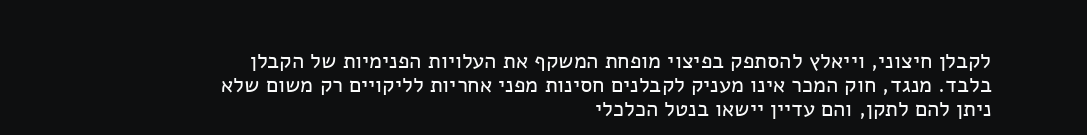לקבלן חיצוני, וייאלץ להסתפק בפיצוי מופחת המשקף את העלויות הפנימיות של הקבלן בלבד. מנגד, חוק המכר אינו מעניק לקבלנים חסינות מפני אחריות לליקויים רק משום שלא ניתן להם לתקן, והם עדיין יישאו בנטל הכלכלי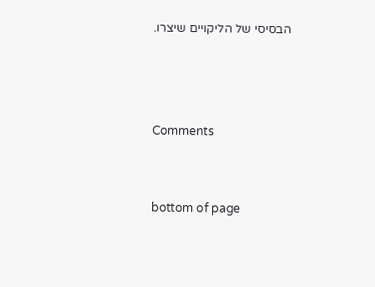הבסיסי של הליקויים שיצרו.



Comments


bottom of page